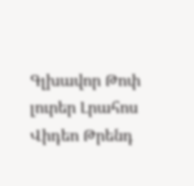Գլխավոր Թոփ լուրեր Լրահոս Վիդեո Թրենդ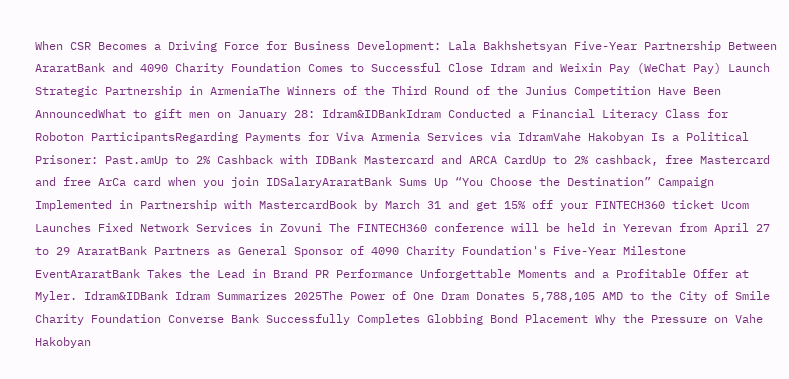When CSR Becomes a Driving Force for Business Development: Lala Bakhshetsyan Five-Year Partnership Between AraratBank and 4090 Charity Foundation Comes to Successful Close Idram and Weixin Pay (WeChat Pay) Launch Strategic Partnership in ArmeniaThe Winners of the Third Round of the Junius Competition Have Been AnnouncedWhat to gift men on January 28: Idram&IDBankIdram Conducted a Financial Literacy Class for Roboton ParticipantsRegarding Payments for Viva Armenia Services via IdramVahe Hakobyan Is a Political Prisoner: Past.amUp to 2% Cashback with IDBank Mastercard and ARCA CardUp to 2% cashback, free Mastercard and free ArCa card when you join IDSalaryAraratBank Sums Up “You Choose the Destination” Campaign Implemented in Partnership with MastercardBook by March 31 and get 15% off your FINTECH360 ticket Ucom Launches Fixed Network Services in Zovuni The FINTECH360 conference will be held in Yerevan from April 27 to 29 AraratBank Partners as General Sponsor of 4090 Charity Foundation's Five-Year Milestone EventAraratBank Takes the Lead in Brand PR Performance Unforgettable Moments and a Profitable Offer at Myler. Idram&IDBank Idram Summarizes 2025The Power of One Dram Donates 5,788,105 AMD to the City of Smile Charity Foundation Converse Bank Successfully Completes Globbing Bond Placement Why the Pressure on Vahe Hakobyan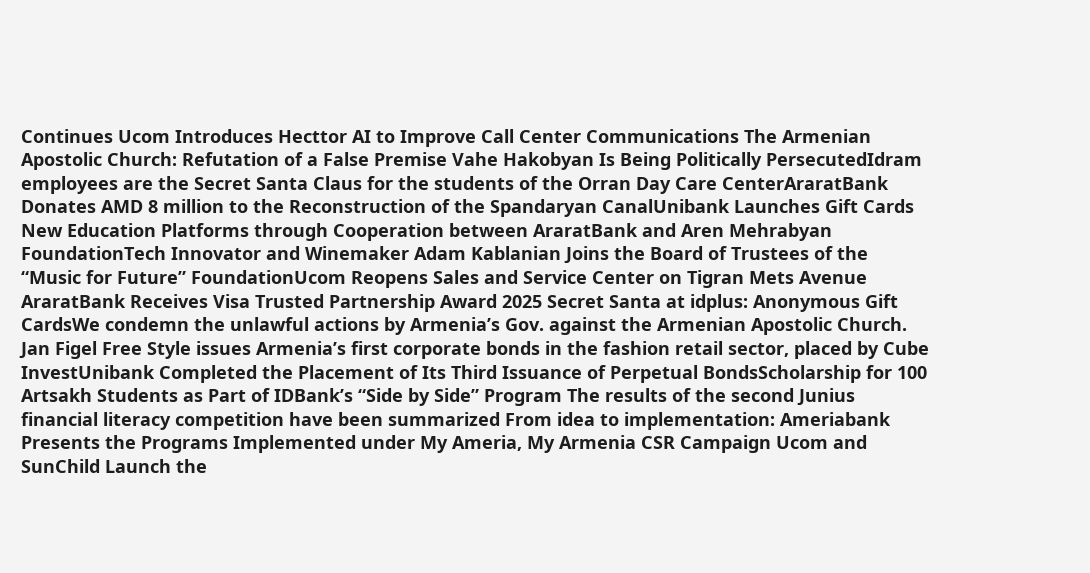Continues Ucom Introduces Hecttor AI to Improve Call Center Communications The Armenian Apostolic Church: Refutation of a False Premise Vahe Hakobyan Is Being Politically PersecutedIdram employees are the Secret Santa Claus for the students of the Orran Day Care CenterAraratBank Donates AMD 8 million to the Reconstruction of the Spandaryan CanalUnibank Launches Gift Cards New Education Platforms through Cooperation between AraratBank and Aren Mehrabyan FoundationTech Innovator and Winemaker Adam Kablanian Joins the Board of Trustees of the “Music for Future” FoundationUcom Reopens Sales and Service Center on Tigran Mets Avenue AraratBank Receives Visa Trusted Partnership Award 2025 Secret Santa at idplus: Anonymous Gift CardsWe condemn the unlawful actions by Armenia’s Gov. against the Armenian Apostolic Church. Jan Figel Free Style issues Armenia’s first corporate bonds in the fashion retail sector, placed by Cube InvestUnibank Completed the Placement of Its Third Issuance of Perpetual BondsScholarship for 100 Artsakh Students as Part of IDBank’s “Side by Side” Program The results of the second Junius financial literacy competition have been summarized From idea to implementation: Ameriabank Presents the Programs Implemented under My Ameria, My Armenia CSR Campaign Ucom and SunChild Launch the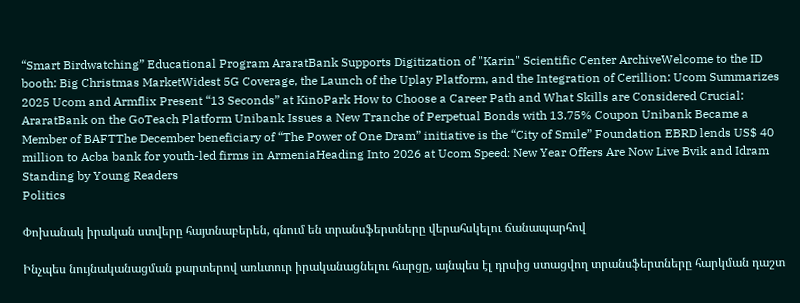“Smart Birdwatching” Educational Program AraratBank Supports Digitization of "Karin" Scientific Center ArchiveWelcome to the ID booth: Big Christmas MarketWidest 5G Coverage, the Launch of the Uplay Platform, and the Integration of Cerillion: Ucom Summarizes 2025 Ucom and Armflix Present “13 Seconds” at KinoPark How to Choose a Career Path and What Skills are Considered Crucial: AraratBank on the GoTeach Platform Unibank Issues a New Tranche of Perpetual Bonds with 13.75% Coupon Unibank Became a Member of BAFTThe December beneficiary of “The Power of One Dram” initiative is the “City of Smile” Foundation EBRD lends US$ 40 million to Acba bank for youth-led firms in ArmeniaHeading Into 2026 at Ucom Speed։ New Year Offers Are Now Live Bvik and Idram Standing by Young Readers
Politics

Փոխանակ իրական ստվերը հայտնաբերեն, գնում են տրանսֆերտները վերահսկելու ճանապարհով

Ինչպես նույնականացման քարտերով առևտուր իրականացնելու հարցը, այնպես էլ դրսից ստացվող տրանսֆերտները հարկման դաշտ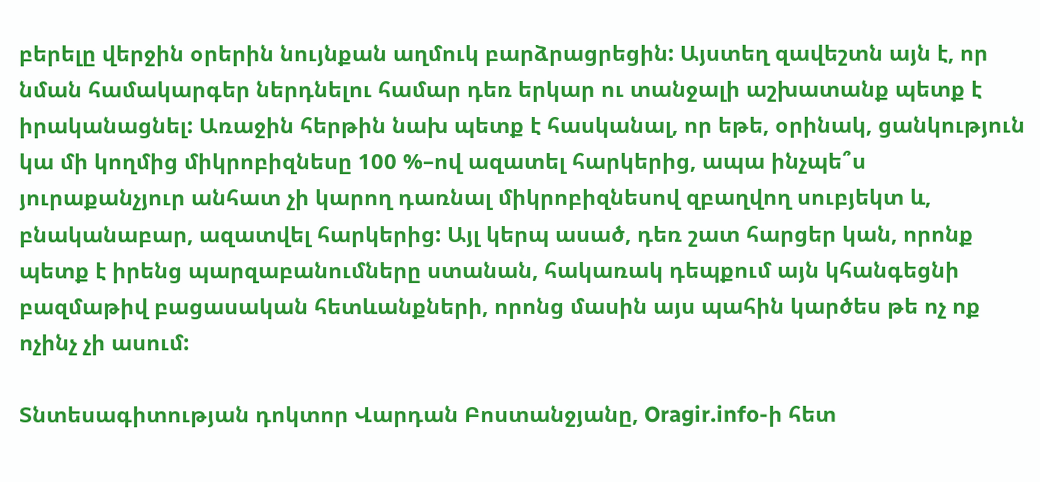բերելը վերջին օրերին նույնքան աղմուկ բարձրացրեցին: Այստեղ զավեշտն այն է, որ նման համակարգեր ներդնելու համար դեռ երկար ու տանջալի աշխատանք պետք է իրականացնել: Առաջին հերթին նախ պետք է հասկանալ, որ եթե, օրինակ, ցանկություն կա մի կողմից միկրոբիզնեսը 100 %–ով ազատել հարկերից, ապա ինչպե՞ս յուրաքանչյուր անհատ չի կարող դառնալ միկրոբիզնեսով զբաղվող սուբյեկտ և, բնականաբար, ազատվել հարկերից: Այլ կերպ ասած, դեռ շատ հարցեր կան, որոնք պետք է իրենց պարզաբանումները ստանան, հակառակ դեպքում այն կհանգեցնի բազմաթիվ բացասական հետևանքների, որոնց մասին այս պահին կարծես թե ոչ ոք ոչինչ չի ասում:

Տնտեսագիտության դոկտոր Վարդան Բոստանջյանը, Oragir.info-ի հետ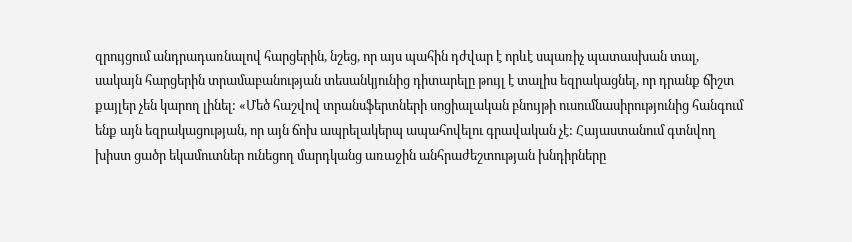զրույցում անդրադառնալով հարցերին, նշեց, որ այս պահին դժվար է որևէ սպառիչ պատասխան տալ, սակայն հարցերին տրամաբանության տեսանկյունից դիտարելը թույլ է տալիս եզրակացնել, որ դրանք ճիշտ քայլեր չեն կարող լինել: «Մեծ հաշվով տրանսֆերտների սոցիալական բնույթի ուսումնասիրությունից հանգում ենք այն եզրակացության, որ այն ճոխ ապրելակերպ ապահովելու գրավական չէ: Հայաստանում գտնվող խիստ ցածր եկամուտներ ունեցող մարդկանց առաջին անհրաժեշտության խնդիրները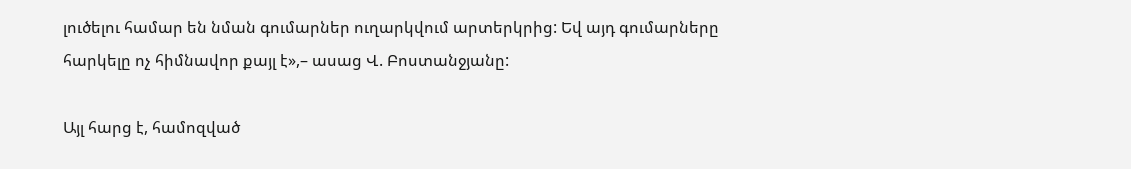լուծելու համար են նման գումարներ ուղարկվում արտերկրից: Եվ այդ գումարները հարկելը ոչ հիմնավոր քայլ է»,– ասաց Վ. Բոստանջյանը:

Այլ հարց է, համոզված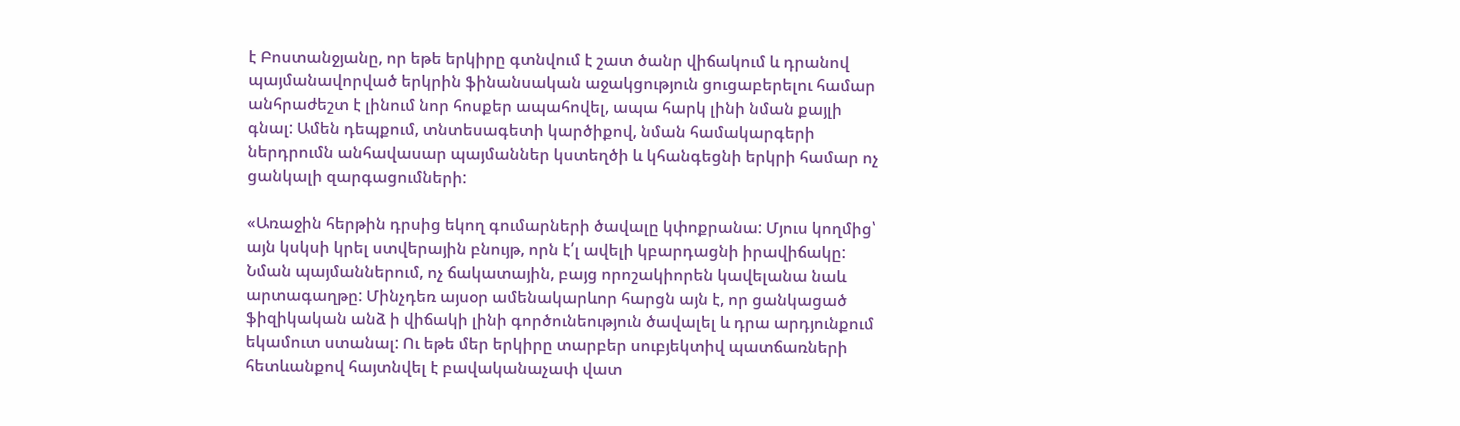է Բոստանջյանը, որ եթե երկիրը գտնվում է շատ ծանր վիճակում և դրանով պայմանավորված երկրին ֆինանսական աջակցություն ցուցաբերելու համար անհրաժեշտ է լինում նոր հոսքեր ապահովել, ապա հարկ լինի նման քայլի գնալ: Ամեն դեպքում, տնտեսագետի կարծիքով, նման համակարգերի ներդրումն անհավասար պայմաններ կստեղծի և կհանգեցնի երկրի համար ոչ ցանկալի զարգացումների:

«Առաջին հերթին դրսից եկող գումարների ծավալը կփոքրանա: Մյուս կողմից՝ այն կսկսի կրել ստվերային բնույթ, որն է՛լ ավելի կբարդացնի իրավիճակը: Նման պայմաններում, ոչ ճակատային, բայց որոշակիորեն կավելանա նաև արտագաղթը: Մինչդեռ այսօր ամենակարևոր հարցն այն է, որ ցանկացած ֆիզիկական անձ ի վիճակի լինի գործունեություն ծավալել և դրա արդյունքում եկամուտ ստանալ: Ու եթե մեր երկիրը տարբեր սուբյեկտիվ պատճառների հետևանքով հայտնվել է բավականաչափ վատ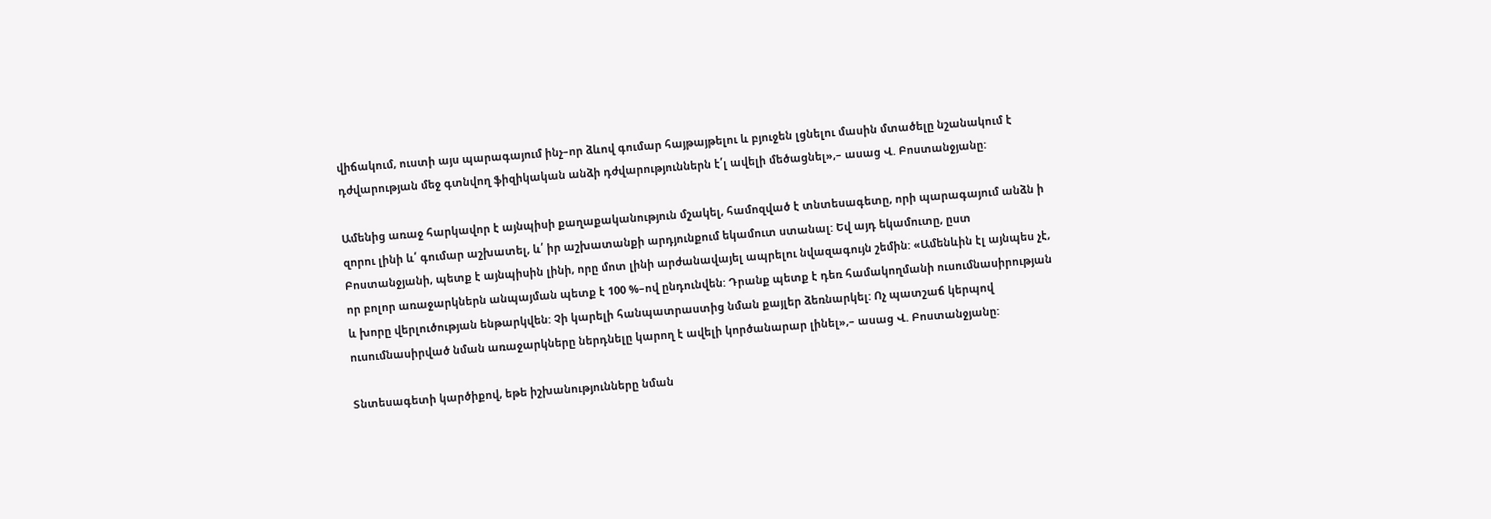վիճակում, ուստի այս պարագայում ինչ–որ ձևով գումար հայթայթելու և բյուջեն լցնելու մասին մտածելը նշանակում է դժվարության մեջ գտնվող ֆիզիկական անձի դժվարություններն է՛լ ավելի մեծացնել»,– ասաց Վ. Բոստանջյանը:

Ամենից առաջ հարկավոր է այնպիսի քաղաքականություն մշակել, համոզված է տնտեսագետը, որի պարագայում անձն ի զորու լինի և՛ գումար աշխատել, և՛ իր աշխատանքի արդյունքում եկամուտ ստանալ: Եվ այդ եկամուտը, ըստ Բոստանջյանի, պետք է այնպիսին լինի, որը մոտ լինի արժանավայել ապրելու նվազագույն շեմին: «Ամենևին էլ այնպես չէ, որ բոլոր առաջարկներն անպայման պետք է 100 %–ով ընդունվեն: Դրանք պետք է դեռ համակողմանի ուսումնասիրության և խորը վերլուծության ենթարկվեն: Չի կարելի հանպատրաստից նման քայլեր ձեռնարկել: Ոչ պատշաճ կերպով ուսումնասիրված նման առաջարկները ներդնելը կարող է ավելի կործանարար լինել»,– ասաց Վ. Բոստանջյանը:

Տնտեսագետի կարծիքով, եթե իշխանությունները նման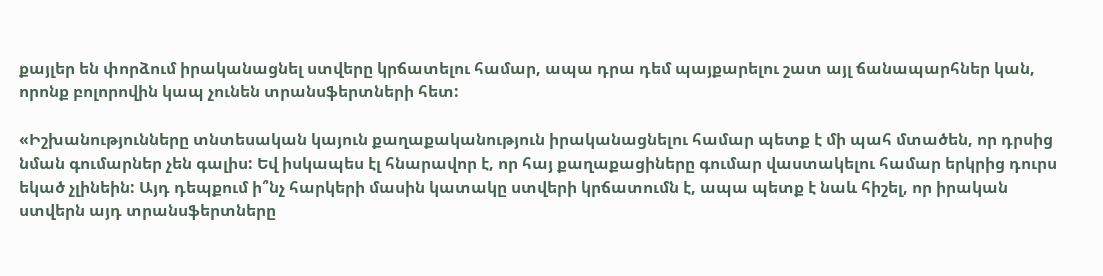քայլեր են փորձում իրականացնել ստվերը կրճատելու համար, ապա դրա դեմ պայքարելու շատ այլ ճանապարհներ կան, որոնք բոլորովին կապ չունեն տրանսֆերտների հետ:

«Իշխանությունները տնտեսական կայուն քաղաքականություն իրականացնելու համար պետք է մի պահ մտածեն, որ դրսից նման գումարներ չեն գալիս: Եվ իսկապես էլ հնարավոր է, որ հայ քաղաքացիները գումար վաստակելու համար երկրից դուրս եկած չլինեին: Այդ դեպքում ի՞նչ հարկերի մասին կատակը ստվերի կրճատումն է, ապա պետք է նաև հիշել, որ իրական ստվերն այդ տրանսֆերտները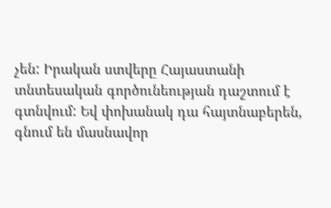չեն: Իրական ստվերը Հայաստանի տնտեսական գործունեության դաշտում է գտնվում: Եվ փոխանակ դա հայտնաբերեն, գնում են մասնավոր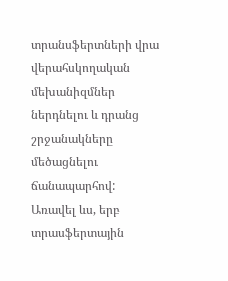տրանսֆերտների վրա վերահսկողական մեխանիզմներ ներդնելու և դրանց շրջանակները մեծացնելու ճանապարհով: Առավել ևս, երբ տրասֆերտային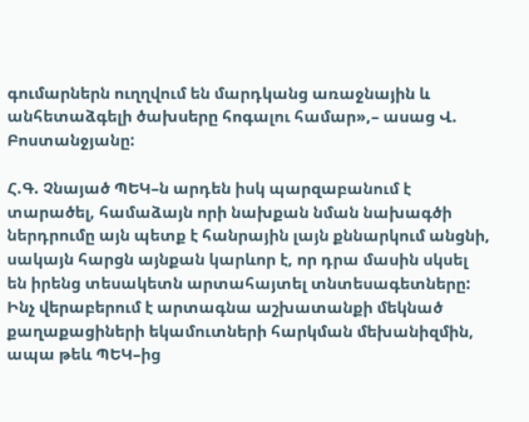գումարներն ուղղվում են մարդկանց առաջնային և անհետաձգելի ծախսերը հոգալու համար»,– ասաց Վ. Բոստանջյանը:

Հ.Գ. Չնայած ՊԵԿ–ն արդեն իսկ պարզաբանում է տարածել, համաձայն որի նախքան նման նախագծի ներդրումը այն պետք է հանրային լայն քննարկում անցնի, սակայն հարցն այնքան կարևոր է, որ դրա մասին սկսել են իրենց տեսակետն արտահայտել տնտեսագետները: Ինչ վերաբերում է արտագնա աշխատանքի մեկնած քաղաքացիների եկամուտների հարկման մեխանիզմին, ապա թեև ՊԵԿ–ից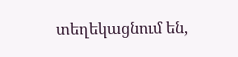տեղեկացնում են,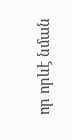որ որևէ նման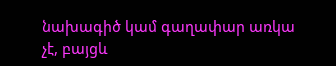նախագիծ կամ գաղափար առկա չէ, բայցև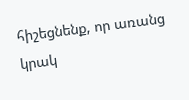հիշեցնենք, որ առանց կրակ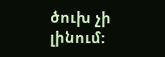ծուխ չի լինում: